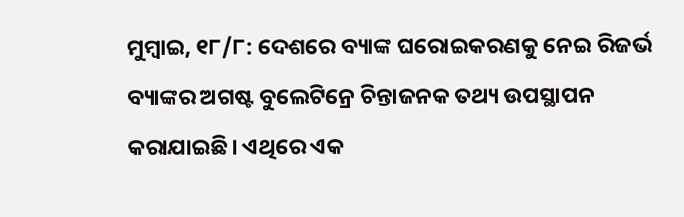ମୁମ୍ବାଇ, ୧୮/୮: ଦେଶରେ ବ୍ୟାଙ୍କ ଘରୋଇକରଣକୁ ନେଇ ରିଜର୍ଭ ବ୍ୟାଙ୍କର ଅଗଷ୍ଟ ବୁଲେଟିନ୍ରେ ଚିନ୍ତାଜନକ ତଥ୍ୟ ଉପସ୍ଥାପନ କରାଯାଇଛି। ଏଥିରେ ଏକ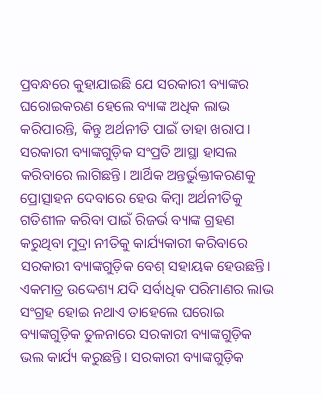ପ୍ରବନ୍ଧରେ କୁହାଯାଇଛି ଯେ ସରକାରୀ ବ୍ୟାଙ୍କର ଘରୋଇକରଣ ହେଲେ ବ୍ୟାଙ୍କ ଅଧିକ ଲାଭ କରିପାରନ୍ତି, କିନ୍ତୁ ଅର୍ଥନୀତି ପାଇଁ ତାହା ଖରାପ। ସରକାରୀ ବ୍ୟାଙ୍କଗୁଡ଼ିକ ସଂପ୍ରତି ଆସ୍ଥା ହାସଲ କରିବାରେ ଲାଗିଛନ୍ତି। ଆର୍ଥିକ ଅନ୍ତର୍ଭୁକ୍ତୀକରଣକୁ ପ୍ରୋତ୍ସାହନ ଦେବାରେ ହେଉ କିମ୍ବା ଅର୍ଥନୀତିକୁ ଗତିଶୀଳ କରିବା ପାଇଁ ରିଜର୍ଭ ବ୍ୟାଙ୍କ ଗ୍ରହଣ କରୁଥିବା ମୁଦ୍ରା ନୀତିକୁ କାର୍ଯ୍ୟକାରୀ କରିବାରେ ସରକାରୀ ବ୍ୟାଙ୍କଗୁଡ଼ିକ ବେଶ୍ ସହାୟକ ହେଉଛନ୍ତି। ଏକମାତ୍ର ଉଦ୍ଦେଶ୍ୟ ଯଦି ସର୍ବାଧିକ ପରିମାଣର ଲାଭ ସଂଗ୍ରହ ହୋଇ ନଥାଏ ତାହେଲେ ଘରୋଇ ବ୍ୟାଙ୍କଗୁଡ଼ିକ ତୁଳନାରେ ସରକାରୀ ବ୍ୟାଙ୍କଗୁଡ଼ିକ ଭଲ କାର୍ଯ୍ୟ କରୁଛନ୍ତି। ସରକାରୀ ବ୍ୟାଙ୍କଗୁଡ଼ିକ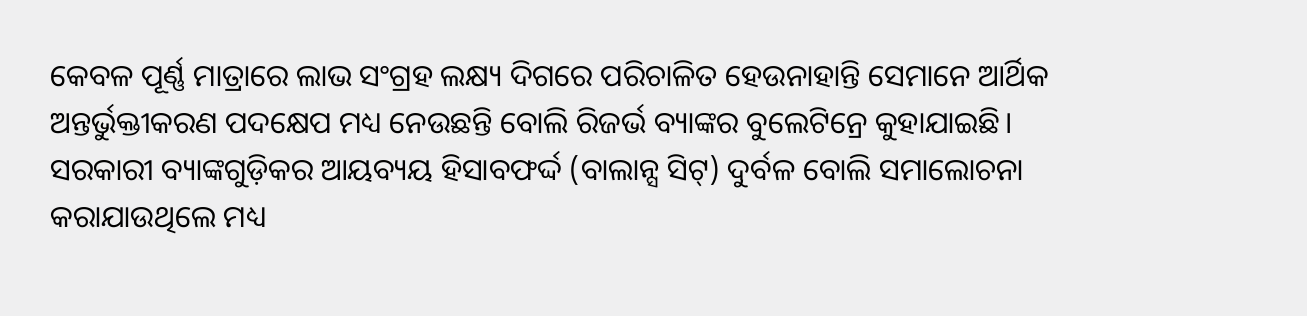କେବଳ ପୂର୍ଣ୍ଣ ମାତ୍ରାରେ ଲାଭ ସଂଗ୍ରହ ଲକ୍ଷ୍ୟ ଦିଗରେ ପରିଚାଳିତ ହେଉନାହାନ୍ତି ସେମାନେ ଆର୍ଥିକ ଅନ୍ତର୍ଭୁକ୍ତୀକରଣ ପଦକ୍ଷେପ ମଧ୍ୟ ନେଉଛନ୍ତି ବୋଲି ରିଜର୍ଭ ବ୍ୟାଙ୍କର ବୁଲେଟିନ୍ରେ କୁହାଯାଇଛି।
ସରକାରୀ ବ୍ୟାଙ୍କଗୁଡ଼ିକର ଆୟବ୍ୟୟ ହିସାବଫର୍ଦ୍ଦ (ବାଲାନ୍ସ ସିଟ୍) ଦୁର୍ବଳ ବୋଲି ସମାଲୋଚନା କରାଯାଉଥିଲେ ମଧ୍ୟ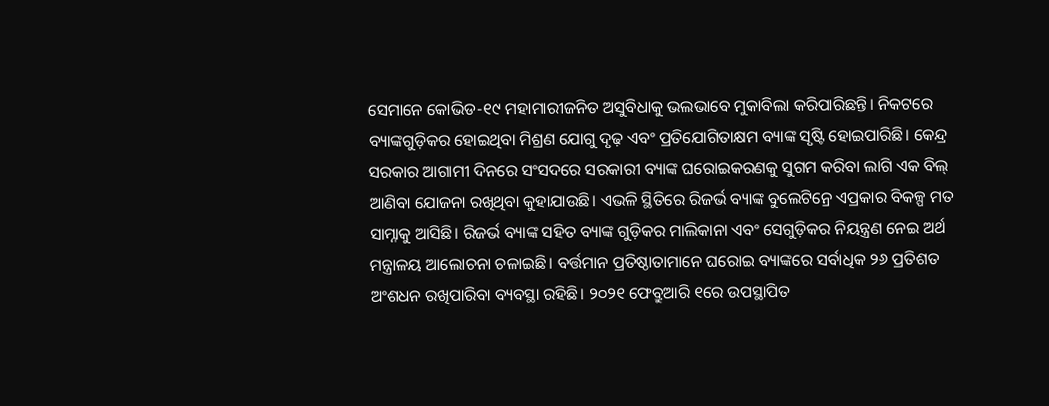ସେମାନେ କୋଭିଡ-୧୯ ମହାମାରୀଜନିତ ଅସୁବିଧାକୁ ଭଲଭାବେ ମୁକାବିଲା କରିପାରିଛନ୍ତି। ନିକଟରେ ବ୍ୟାଙ୍କଗୁଡ଼ିକର ହୋଇଥିବା ମିଶ୍ରଣ ଯୋଗୁ ଦୃଢ଼ ଏବଂ ପ୍ରତିଯୋଗିତାକ୍ଷମ ବ୍ୟାଙ୍କ ସୃଷ୍ଟି ହୋଇପାରିଛି। କେନ୍ଦ୍ର ସରକାର ଆଗାମୀ ଦିନରେ ସଂସଦରେ ସରକାରୀ ବ୍ୟାଙ୍କ ଘରୋଇକରଣକୁ ସୁଗମ କରିବା ଲାଗି ଏକ ବିଲ୍ ଆଣିବା ଯୋଜନା ରଖିଥିବା କୁହାଯାଉଛି। ଏଭଳି ସ୍ଥିତିରେ ରିଜର୍ଭ ବ୍ୟାଙ୍କ ବୁଲେଟିନ୍ରେ ଏପ୍ରକାର ବିକଳ୍ପ ମତ ସାମ୍ନାକୁ ଆସିଛି। ରିଜର୍ଭ ବ୍ୟାଙ୍କ ସହିତ ବ୍ୟାଙ୍କ ଗୁଡ଼ିକର ମାଲିକାନା ଏବଂ ସେଗୁଡ଼ିକର ନିୟନ୍ତ୍ରଣ ନେଇ ଅର୍ଥ ମନ୍ତ୍ରାଳୟ ଆଲୋଚନା ଚଳାଇଛି। ବର୍ତ୍ତମାନ ପ୍ରତିଷ୍ଠାତାମାନେ ଘରୋଇ ବ୍ୟାଙ୍କରେ ସର୍ବାଧିକ ୨୬ ପ୍ରତିଶତ ଅଂଶଧନ ରଖିପାରିବା ବ୍ୟବସ୍ଥା ରହିଛି। ୨୦୨୧ ଫେବ୍ରୁଆରି ୧ରେ ଉପସ୍ଥାପିତ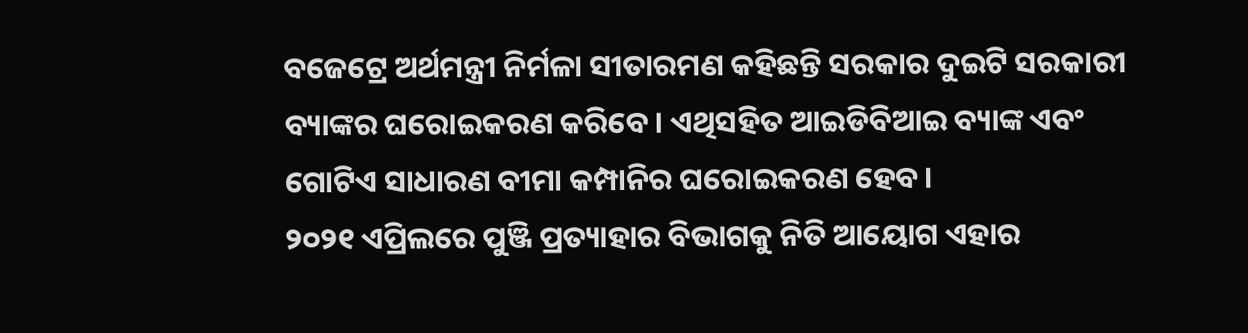ବଜେଟ୍ରେ ଅର୍ଥମନ୍ତ୍ରୀ ନିର୍ମଳା ସୀତାରମଣ କହିଛନ୍ତି ସରକାର ଦୁଇଟି ସରକାରୀ ବ୍ୟାଙ୍କର ଘରୋଇକରଣ କରିବେ। ଏଥିସହିତ ଆଇଡିବିଆଇ ବ୍ୟାଙ୍କ ଏବଂ ଗୋଟିଏ ସାଧାରଣ ବୀମା କମ୍ପାନିର ଘରୋଇକରଣ ହେବ।
୨୦୨୧ ଏପ୍ରିଲରେ ପୁଞ୍ଜି ପ୍ରତ୍ୟାହାର ବିଭାଗକୁ ନିତି ଆୟୋଗ ଏହାର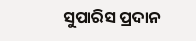ସୁପାରିସ ପ୍ରଦାନ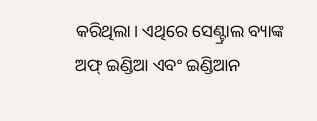କରିଥିଲା। ଏଥିରେ ସେଣ୍ଟ୍ରାଲ ବ୍ୟାଙ୍କ ଅଫ୍ ଇଣ୍ଡିଆ ଏବଂ ଇଣ୍ଡିଆନ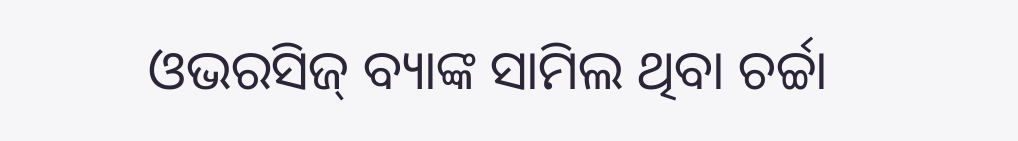ଓଭରସିଜ୍ ବ୍ୟାଙ୍କ ସାମିଲ ଥିବା ଚର୍ଚ୍ଚା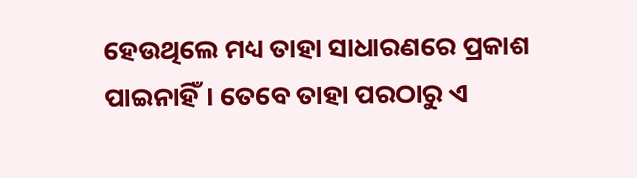ହେଉଥିଲେ ମଧ୍ୟ ତାହା ସାଧାରଣରେ ପ୍ରକାଶ ପାଇନାହିଁ। ତେବେ ତାହା ପରଠାରୁ ଏ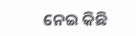ନେଇ କିଛି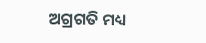ଅଗ୍ରଗତି ମଧ୍ୟ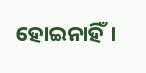ହୋଇନାହିଁ।